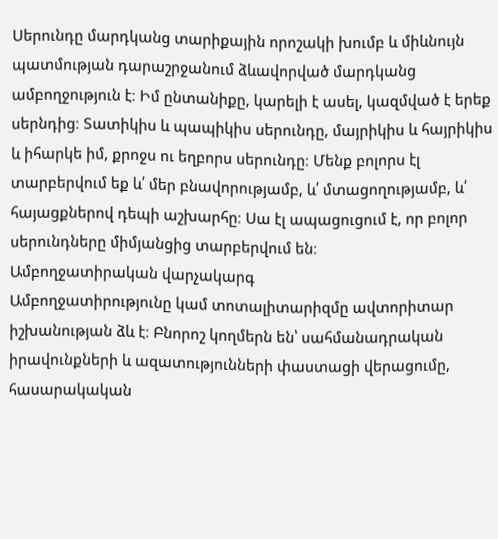Սերունդը մարդկանց տարիքային որոշակի խումբ և միևնույն պատմության դարաշրջանում ձևավորված մարդկանց ամբողջություն է։ Իմ ընտանիքը, կարելի է ասել, կազմված է երեք սերնդից։ Տատիկիս և պապիկիս սերունդը, մայրիկիս և հայրիկիս և իհարկե իմ, քրոջս ու եղբորս սերունդը։ Մենք բոլորս էլ տարբերվում եք և՛ մեր բնավորությամբ, և՛ մտացողությամբ, և՛ հայացքներով դեպի աշխարհը։ Սա էլ ապացուցում է, որ բոլոր սերունդները միմյանցից տարբերվում են։
Ամբողջատիրական վարչակարգ
Ամբողջատիրությունը կամ տոտալիտարիզմը ավտորիտար իշխանության ձև է։ Բնորոշ կողմերն են՝ սահմանադրական իրավունքների և ազատությունների փաստացի վերացումը, հասարակական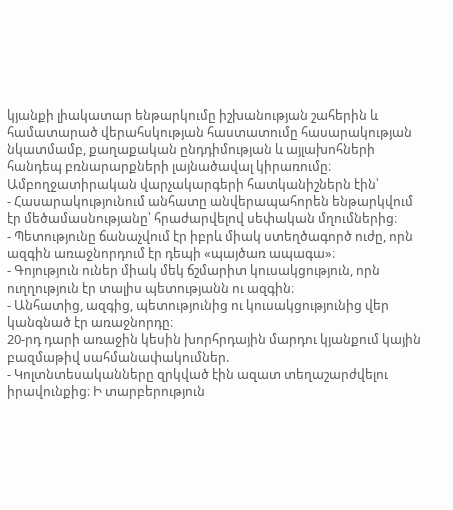կյանքի լիակատար ենթարկումը իշխանության շահերին և համատարած վերահսկության հաստատումը հասարակության նկատմամբ, քաղաքական ընդդիմության և այլախոհների հանդեպ բռնարարքների լայնածավալ կիրառումը։ Ամբողջատիրական վարչակարգերի հատկանիշներն էին՝
- Հասարակությունում անհատը անվերապահորեն ենթարկվում էր մեծամասնությանը՝ հրաժարվելով սեփական մղումներից։
- Պետությունը ճանաչվում էր իբրև միակ ստեղծագործ ուժը, որն ազգին առաջնորդում էր դեպի «պայծառ ապագա»։
- Գոյություն ուներ միակ մեկ ճշմարիտ կուսակցություն, որն ուղղություն էր տալիս պետությանն ու ազգին։
- Անհատից, ազգից, պետությունից ու կուսակցությունից վեր կանգնած էր առաջնորդը։
20-րդ դարի առաջին կեսին խորհրդային մարդու կյանքում կային բազմաթիվ սահմանափակումներ.
- Կոլտնտեսականները զրկված էին ազատ տեղաշարժվելու իրավունքից։ Ի տարբերություն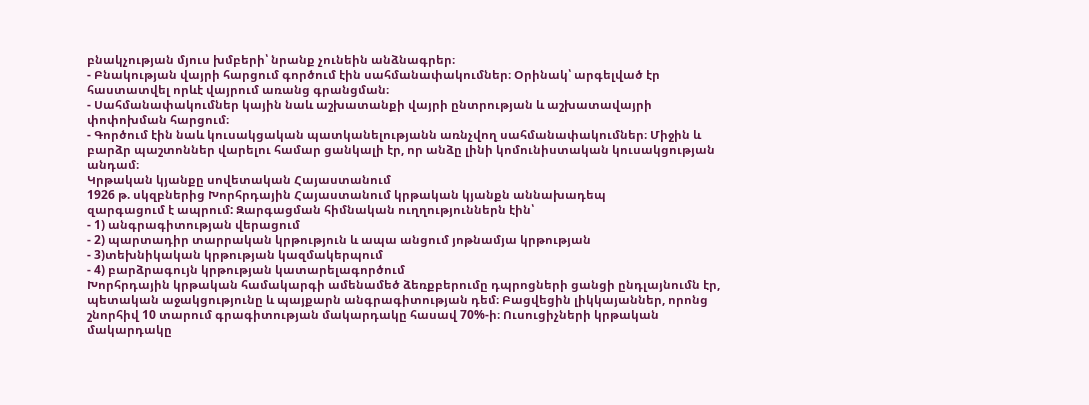բնակչության մյուս խմբերի՝ նրանք չունեին անձնագրեր։
- Բնակության վայրի հարցում գործում էին սահմանափակումներ։ Օրինակ՝ արգելված էր հաստատվել որևէ վայրում առանց գրանցման։
- Սահմանափակումներ կային նաև աշխատանքի վայրի ընտրության և աշխատավայրի փոփոխման հարցում։
- Գործում էին նաև կուսակցական պատկանելությանն առնչվող սահմանափակումներ։ Միջին և բարձր պաշտոններ վարելու համար ցանկալի էր, որ անձը լինի կոմունիստական կուսակցության անդամ։
Կրթական կյանքը սովետական Հայաստանում
1926 թ. սկզբներից Խորհրդային Հայաստանում կրթական կյանքն աննախադեպ
զարգացում է ապրում: Զարգացման հիմնական ուղղություններն էին՝
- 1) անգրագիտության վերացում
- 2) պարտադիր տարրական կրթություն և ապա անցում յոթնամյա կրթության
- 3)տեխնիկական կրթության կազմակերպում
- 4) բարձրագույն կրթության կատարելագործում
Խորհրդային կրթական համակարգի ամենամեծ ձեռքբերումը դպրոցների ցանցի ընդլայնումն էր, պետական աջակցությունը և պայքարն անգրագիտության դեմ։ Բացվեցին լիկկայաններ, որոնց շնորհիվ 10 տարում գրագիտության մակարդակը հասավ 70%-ի։ Ուսուցիչների կրթական մակարդակը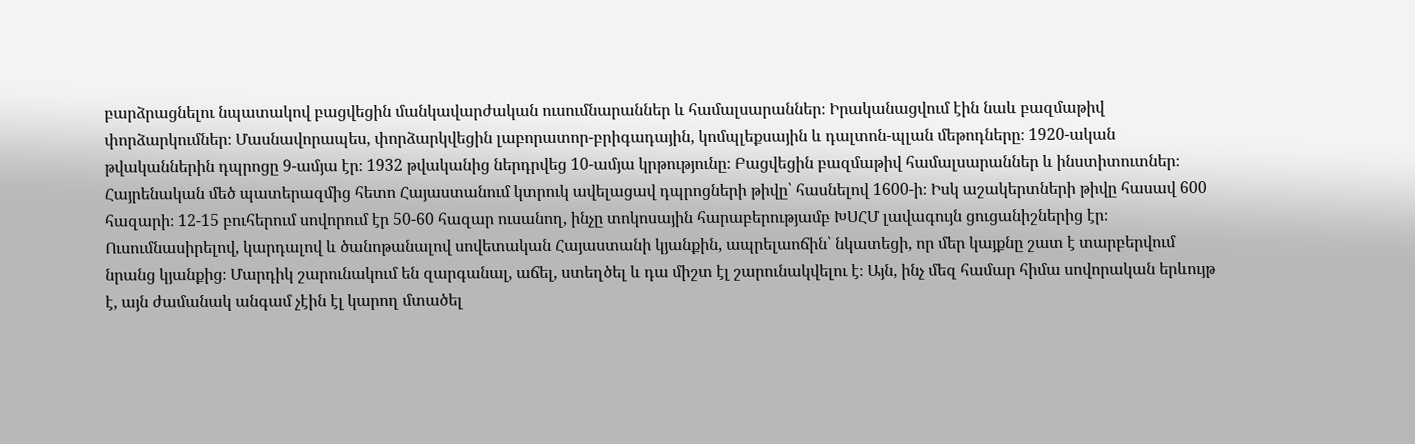բարձրացնելու նպատակով բացվեցին մանկավարժական ուսումնարաններ և համալսարաններ։ Իրականացվում էին նաև բազմաթիվ փորձարկումներ։ Մասնավորապես, փորձարկվեցին լաբորատոր-բրիգադային, կոմպլեքսային և դալտոն-պլան մեթոդները։ 1920-ական թվականներին դպրոցը 9-ամյա էր։ 1932 թվականից ներդրվեց 10-ամյա կրթությունը։ Բացվեցին բազմաթիվ համալսարաններ և ինստիտուտներ։ Հայրենական մեծ պատերազմից հետո Հայաստանում կտրուկ ավելացավ դպրոցների թիվը՝ հասնելով 1600-ի։ Իսկ աշակերտների թիվը հասավ 600 հազարի։ 12-15 բուհերում սովորում էր 50-60 հազար ուսանող, ինչը տոկոսային հարաբերությամբ ԽՍՀՄ լավագույն ցուցանիշներից էր։
Ուսումնասիրելով, կարդալով և ծանոթանալով սովետական Հայաստանի կյանքին, ապրելաոճին՝ նկատեցի, որ մեր կայքնը շատ է տարբերվում նրանց կյանքից։ Մարդիկ շարունակում են զարգանալ, աճել, ստեղծել և դա միշտ էլ շարունակվելու է։ Այն, ինչ մեզ համար հիմա սովորական երևույթ է, այն ժամանակ անգամ չէին էլ կարող մտածել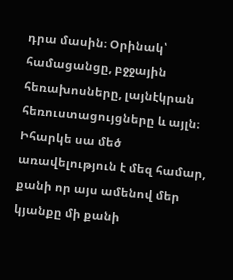դրա մասին։ Օրինակ՝ համացանցը, բջջային հեռախոսները, լայնէկրան հեռուստացույցները և այլն։ Իհարկե սա մեծ առավելություն է մեզ համար, քանի որ այս ամենով մեր կյանքը մի քանի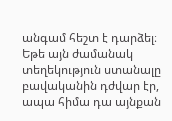անգամ հեշտ է դարձել։ Եթե այն ժամանակ տեղեկություն ստանալը բավականին դժվար էր, ապա հիմա դա այնքան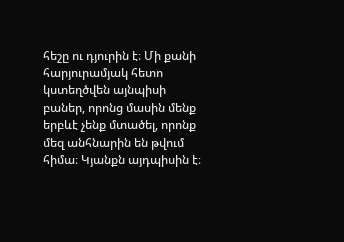հեշը ու դյուրին է։ Մի քանի հարյուրամյակ հետո կստեղծվեն այնպիսի բաներ, որոնց մասին մենք երբևէ չենք մտածել, որոնք մեզ անհնարին են թվում հիմա։ Կյանքն այդպիսին է։